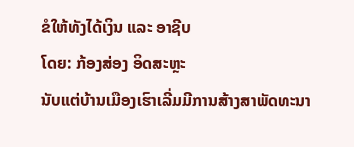ຂໍໃຫ້ທັງໄດ້ເງິນ ແລະ ອາຊີບ
ໂດຍ: ກ້ອງສ່ອງ ອິດສະຫຼະ
ນັບແຕ່ບ້ານເມືອງເຮົາເລີ່ມມີການສ້າງສາພັດທະນາ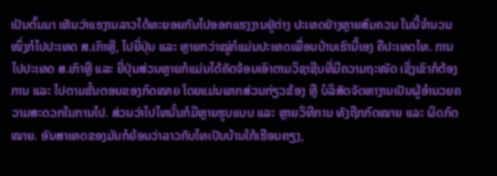ເປັນຕົ້ນມາ ເຫັນວ່າແຮງານລາວໄດ້ທະຍອຍກັນໄປອອກແຮງງານຢູ່ຕ່າງ ປະເທດຢ່າງຫຼາຍສົມຄວນ ໃນນີ້ຈໍານວນໜຶ່ງກໍໄປປະເທດ ສ.ເກົາຫຼີ, ໄປຍີ່ປຸ່ນ ແລະ ຫຼາຍກວ່າໝູ່ກໍແມ່ນປະເທດເພື່ອນບ້ານເຮົານີ້ເອງ ຄືປະເທດໄທ. ການໄປປະເທດ ສ.ເກົາຫຼີ ແລະ ຍີ່ປຸ່ນສ່ວນຫຼາຍກໍແມ່ນໄດ້ຄັດຈ້ອນເອົາຕາມວິຊາຊີບທີ່ມີຄວາມຖະໜັດ ເຊິ່ງເຂົາກໍຕ້ອງການ ແລະ ໄປຕາມຂັ້ນຕອນຂອງກົດໝາຍ ໂດຍແມ່ນພາກສ່ວນກ່ຽວຂ້ອງ ຫຼື ບໍລິສັດຈັດຫາງານເປັນຜູ້ອໍານວຍຄວາມສະດວກໃນການໄປ. ສ່ວນວ່າໄປໄທນັ້ນກໍມີຫຼາຍຮູບແບບ ແລະ ຫຼາຍວິທີການ ທັງຖືກກົດໝາຍ ແລະ ຜິດກົດໝາຍ. ອັນສາເຫດຂອງມັນກໍຍ້ອນວ່າລາວກັບໄທເປັນບ້ານໃກ້ເຮືອນຄຽງ,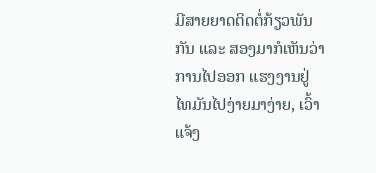ມີສາຍຍາດຕິດຕໍ່ກ້ຽວພັນກັນ ແລະ ສອງມາກໍເຫັນວ່າການໄປອອກ ແຮງງານຢູ່ໄທມັນໄປງ່າຍມາງ່າຍ, ເວົ້າແຈ້ງ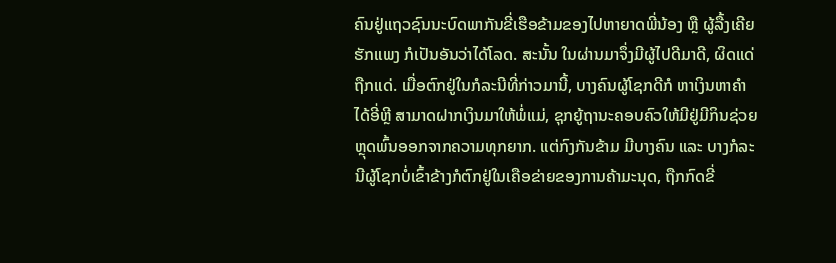ຄົນຢູ່ແຖວຊົນນະບົດພາກັນຂີ່ເຮືອຂ້າມຂອງໄປຫາຍາດພີ່ນ້ອງ ຫຼື ຜູ້ລື້ງເຄີຍຮັກແພງ ກໍເປັນອັນວ່າໄດ້ໂລດ. ສະນັ້ນ ໃນຜ່ານມາຈຶ່ງມີຜູ້ໄປດີມາດີ, ຜິດແດ່ຖືກແດ່. ເມື່ອຕົກຢູ່ໃນກໍລະນີທີ່ກ່າວມານີ້, ບາງຄົນຜູ້ໂຊກດີກໍ ຫາເງິນຫາຄໍາໄດ້ອີ່ຫຼີ ສາມາດຝາກເງິນມາໃຫ້ພໍ່ແມ່, ຊຸກຍູ້ຖານະຄອບຄົວໃຫ້ມີຢູ່ມີກິນຊ່ວຍຫຼຸດພົ້ນອອກຈາກຄວາມທຸກຍາກ. ແຕ່ກົງກັນຂ້າມ ມີບາງຄົນ ແລະ ບາງກໍລະນີຜູ້ໂຊກບໍ່ເຂົ້າຂ້າງກໍຕົກຢູ່ໃນເຄືອຂ່າຍຂອງການຄ້າມະນຸດ, ຖືກກົດຂີ່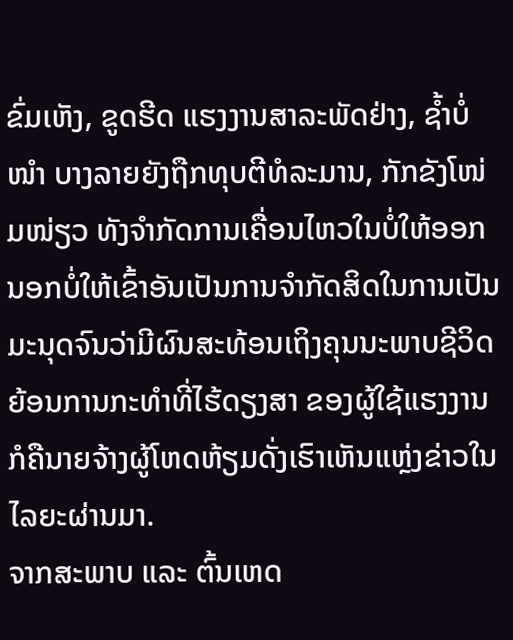ຂົ່ມເຫັງ, ຂູດຮີດ ແຮງງານສາລະພັດຢ່າງ, ຊ້ຳບໍ່ໜໍາ ບາງລາຍຍັງຖືກທຸບຕີທໍລະມານ, ກັກຂັງໂໜ່ມໜ່ຽວ ທັງຈໍາກັດການເຄື່ອນໄຫວໃນບໍ່ໃຫ້ອອກນອກບໍ່ໃຫ້ເຂົ້າອັນເປັນການຈໍາກັດສິດໃນການເປັນມະນຸດຈົນວ່າມີຜົນສະທ້ອນເຖິງຄຸນນະພາບຊີວິດຍ້ອນການກະທໍາທີ່ໄຮ້ດຽງສາ ຂອງຜູ້ໃຊ້ແຮງງານ ກໍຄືນາຍຈ້າງຜູ້ໂຫດຫ້ຽມດັ່ງເຮົາເຫັນແຫຼ່ງຂ່າວໃນໄລຍະຜ່ານມາ.
ຈາກສະພາບ ແລະ ຕົ້ນເຫດ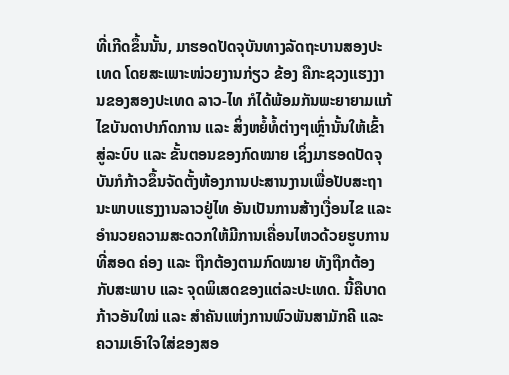ທີ່ເກີດຂຶ້ນນັ້ນ, ມາຮອດປັດຈຸບັນທາງລັດຖະບານສອງປະເທດ ໂດຍສະເພາະໜ່ວຍງານກ່ຽວ ຂ້ອງ ຄືກະຊວງແຮງງານຂອງສອງປະເທດ ລາວ-ໄທ ກໍໄດ້ພ້ອມກັນພະຍາຍາມແກ້ໄຂບັນດາປາກົດການ ແລະ ສິ່ງຫຍໍ້ທໍ້ຕ່າງໆເຫຼົ່ານັ້ນໃຫ້ເຂົ້າສູ່ລະບົບ ແລະ ຂັ້ນຕອນຂອງກົດໝາຍ ເຊິ່ງມາຮອດປັດຈຸບັນກໍກ້າວຂຶ້ນຈັດຕັ້ງຫ້ອງການປະສານງານເພື່ອປັບສະຖາ ນະພາບແຮງງານລາວຢູ່ໄທ ອັນເປັນການສ້າງເງື່ອນໄຂ ແລະ ອໍານວຍຄວາມສະດວກໃຫ້ມີການເຄື່ອນໄຫວດ້ວຍຮູບການທີ່ສອດ ຄ່ອງ ແລະ ຖືກຕ້ອງຕາມກົດໝາຍ ທັງຖືກຕ້ອງກັບສະພາບ ແລະ ຈຸດພິເສດຂອງແຕ່ລະປະເທດ. ນີ້ຄືບາດກ້າວອັນໃໝ່ ແລະ ສໍາຄັນແຫ່ງການພົວພັນສາມັກຄີ ແລະ ຄວາມເອົາໃຈໃສ່ຂອງສອ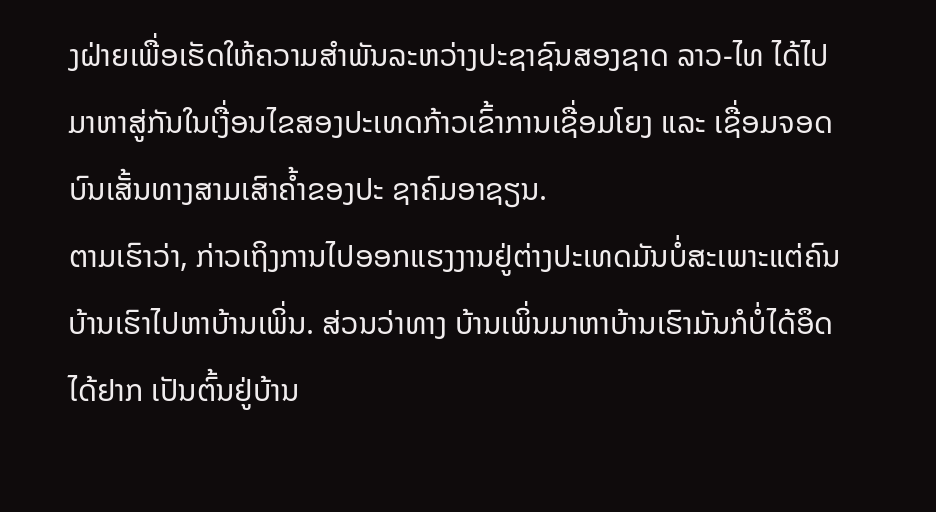ງຝ່າຍເພື່ອເຮັດໃຫ້ຄວາມສໍາພັນລະຫວ່າງປະຊາຊົນສອງຊາດ ລາວ-ໄທ ໄດ້ໄປມາຫາສູ່ກັນໃນເງື່ອນໄຂສອງປະເທດກ້າວເຂົ້າການເຊື່ອມໂຍງ ແລະ ເຊື່ອມຈອດບົນເສັ້ນທາງສາມເສົາຄ້ຳຂອງປະ ຊາຄົມອາຊຽນ.
ຕາມເຮົາວ່າ, ກ່າວເຖິງການໄປອອກແຮງງານຢູ່ຕ່າງປະເທດມັນບໍ່ສະເພາະແຕ່ຄົນບ້ານເຮົາໄປຫາບ້ານເພິ່ນ. ສ່ວນວ່າທາງ ບ້ານເພິ່ນມາຫາບ້ານເຮົາມັນກໍບໍ່ໄດ້ອຶດໄດ້ຢາກ ເປັນຕົ້ນຢູ່ບ້ານ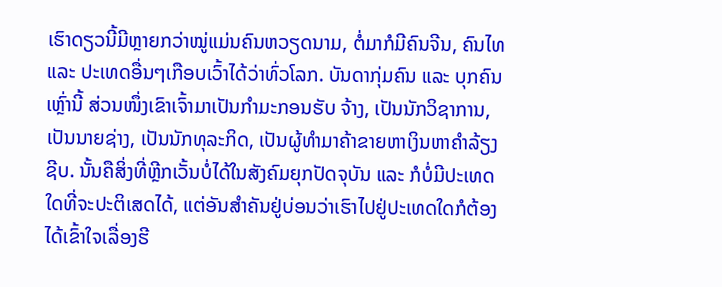ເຮົາດຽວນີ້ມີຫຼາຍກວ່າໝູ່ແມ່ນຄົນຫວຽດນາມ, ຕໍ່ມາກໍມີຄົນຈີນ, ຄົນໄທ ແລະ ປະເທດອື່ນໆເກືອບເວົ້າໄດ້ວ່າທົ່ວໂລກ. ບັນດາກຸ່ມຄົນ ແລະ ບຸກຄົນເຫຼົ່ານີ້ ສ່ວນໜຶ່ງເຂົາເຈົ້າມາເປັນກໍາມະກອນຮັບ ຈ້າງ, ເປັນນັກວິຊາການ, ເປັນນາຍຊ່າງ, ເປັນນັກທຸລະກິດ, ເປັນຜູ້ທໍາມາຄ້າຂາຍຫາເງິນຫາຄໍາລ້ຽງຊີບ. ນັ້ນຄືສິ່ງທີ່ຫຼີກເວັ້ນບໍ່ໄດ້ໃນສັງຄົມຍຸກປັດຈຸບັນ ແລະ ກໍບໍ່ມີປະເທດໃດທີ່ຈະປະຕິເສດໄດ້, ແຕ່ອັນສໍາຄັນຢູ່ບ່ອນວ່າເຮົາໄປຢູ່ປະເທດໃດກໍຕ້ອງໄດ້ເຂົ້າໃຈເລື່ອງຮີ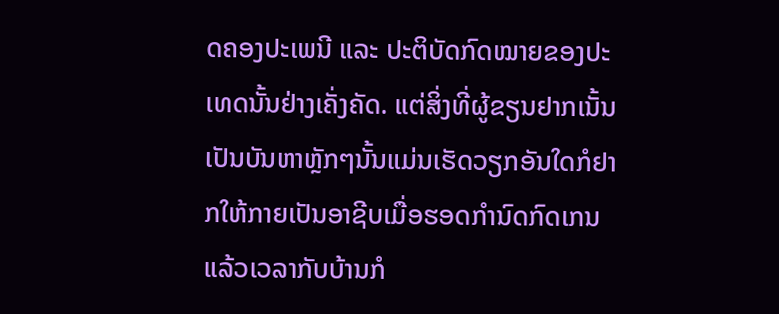ດຄອງປະເພນີ ແລະ ປະຕິບັດກົດໝາຍຂອງປະເທດນັ້ນຢ່າງເຄັ່ງຄັດ. ແຕ່ສິ່ງທີ່ຜູ້ຂຽນຢາກເນັ້ນເປັນບັນຫາຫຼັກໆນັ້ນແມ່ນເຮັດວຽກອັນໃດກໍຢາກໃຫ້ກາຍເປັນອາຊີບເມື່ອຮອດກໍານົດກົດເກນແລ້ວເວລາກັບບ້ານກໍ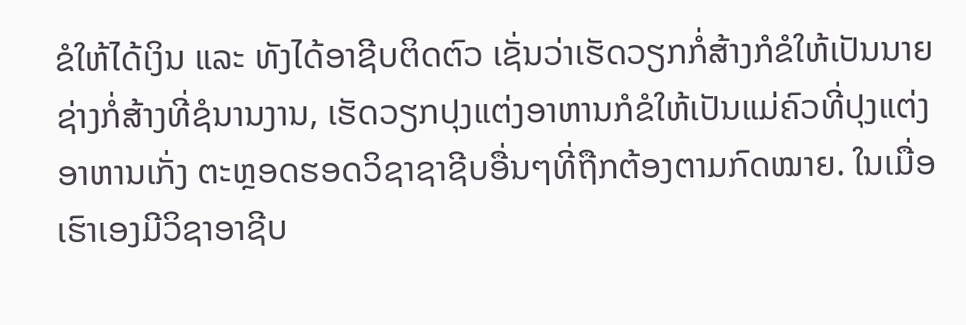ຂໍໃຫ້ໄດ້ເງິນ ແລະ ທັງໄດ້ອາຊີບຕິດຕົວ ເຊັ່ນວ່າເຮັດວຽກກໍ່ສ້າງກໍຂໍໃຫ້ເປັນນາຍຊ່າງກໍ່ສ້າງທີ່ຊໍນານງານ, ເຮັດວຽກປຸງແຕ່ງອາຫານກໍຂໍໃຫ້ເປັນແມ່ຄົວທີ່ປຸງແຕ່ງອາຫານເກັ່ງ ຕະຫຼອດຮອດວິຊາຊາຊີບອື່ນໆທີ່ຖືກຕ້ອງຕາມກົດໝາຍ. ໃນເມື່ອເຮົາເອງມີວິຊາອາຊີບ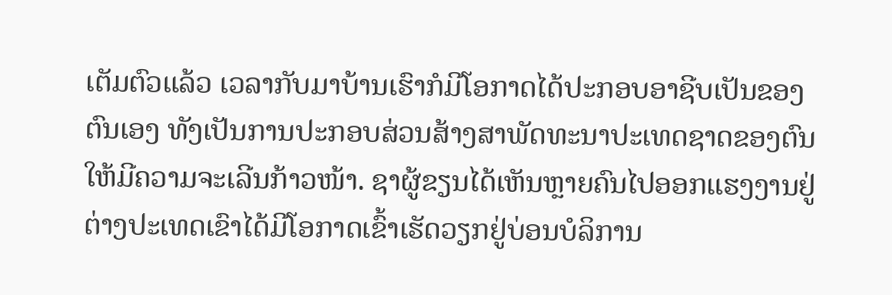ເຕັມຕົວແລ້ວ ເວລາກັບມາບ້ານເຮົາກໍມີໂອກາດໄດ້ປະກອບອາຊີບເປັນຂອງຕົນເອງ ທັງເປັນການປະກອບສ່ວນສ້າງສາພັດທະນາປະເທດຊາດຂອງຕົນໃຫ້ມີຄວາມຈະເລີນກ້າວໜ້າ. ຊາຜູ້ຂຽນໄດ້ເຫັນຫຼາຍຄົນໄປອອກແຮງງານຢູ່ຕ່າງປະເທດເຂົາໄດ້ມີໂອກາດເຂົ້າເຮັດວຽກຢູ່ບ່ອນບໍລິການ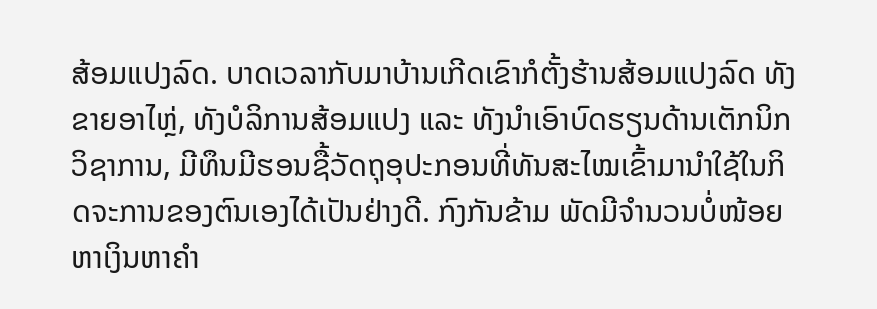ສ້ອມແປງລົດ. ບາດເວລາກັບມາບ້ານເກີດເຂົາກໍຕັ້ງຮ້ານສ້ອມແປງລົດ ທັງຂາຍອາໄຫຼ່, ທັງບໍລິການສ້ອມແປງ ແລະ ທັງນໍາເອົາບົດຮຽນດ້ານເຕັກນິກວິຊາການ, ມີທຶນມີຮອນຊື້ວັດຖຸອຸປະກອນທີ່ທັນສະໄໝເຂົ້າມານໍາໃຊ້ໃນກິດຈະການຂອງຕົນເອງໄດ້ເປັນຢ່າງດີ. ກົງກັນຂ້າມ ພັດມີຈໍານວນບໍ່ໜ້ອຍຫາເງິນຫາຄໍາ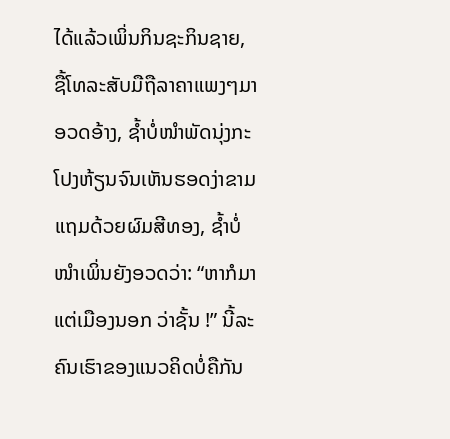ໄດ້ແລ້ວເພິ່ນກິນຊະກິນຊາຍ, ຊື້ໂທລະສັບມືຖືລາຄາແພງໆມາອວດອ້າງ, ຊໍ້າບໍ່ໜໍາພັດນຸ່ງກະໂປງຫ້ຽນຈົນເຫັນຮອດງ່າຂາມແຖມດ້ວຍຜົມສີທອງ, ຊໍ້າບໍ່ໜໍາເພິ່ນຍັງອວດວ່າ: “ຫາກໍມາແຕ່ເມືອງນອກ ວ່າຊັ້ນ !” ນີ້ລະຄົນເຮົາຂອງແນວຄິດບໍ່ຄືກັນ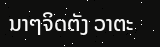ນາໆຈິດຕັງ ວາຕະ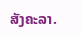ສັງຄະລາ.